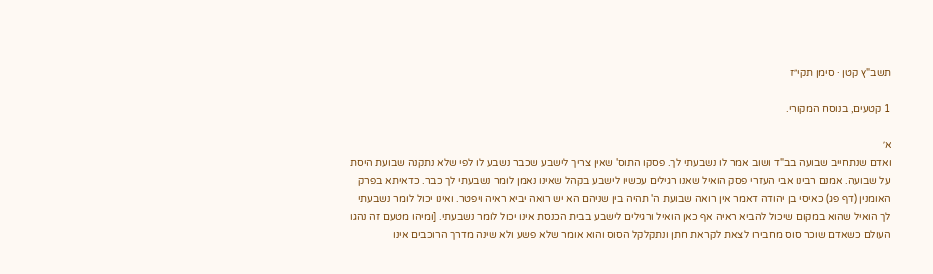תשב"ץ קטן · סימן תקי״ז

1 קטעים, בנוסח המקורי.

א׳
ואדם שנתחייב שבועה בב"ד ושוב אמר לו נשבעתי לך. פסקו התוס' שאין צריך לישבע שכבר נשבע לו לפי שלא נתקנה שבועת היסת על שבועה. אמנם רבינו אבי העזרי פסק הואיל שאנו רגילים עכשיו לישבע בקהל שאינו נאמן לומר נשבעתי לך כבר. כדאיתא בפרק האומנין (דף פג) כאיסי בן יהודה דאמר אין רואה שבועת ה' תהיה בין שניהם הא יש רואה יביא ראיה ויפטר. ואינו יכול לומר נשבעתי לך הואיל שהוא במקום שיכול להביא ראיה אף כאן הואיל ורגילים לישבע בבית הכנסת אינו יכול לומר נשבעתי. [ומיהו מטעם זה נהגו העולם כשאדם שוכר סוס מחבירו לצאת לקראת חתן ונתקלקל הסוס והוא אומר שלא פשע ולא שינה מדרך הרוכבים אינו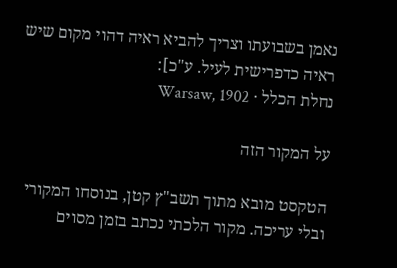נאמן בשבועתו וצריך להביא ראיה דהוי מקום שיש ראיה כדפרישית לעיל. ע"כ]:
נחלת הכלל · Warsaw, 1902

על המקור הזה

הטקסט מובא מתוך תשב"ץ קטן, בנוסחו המקורי ובלי עריכה. מקור הלכתי נכתב בזמן מסוים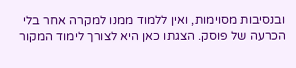ובנסיבות מסוימות, ואין ללמוד ממנו למקרה אחר בלי הכרעה של פוסק. הצגתו כאן היא לצורך לימוד המקור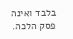בלבד ואינה פסק הלכה.